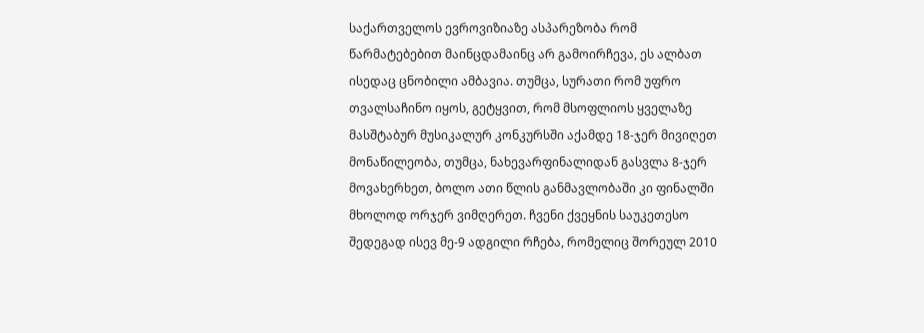საქართველოს ევროვიზიაზე ასპარეზობა რომ წარმატებებით მაინცდამაინც არ გამოირჩევა, ეს ალბათ ისედაც ცნობილი ამბავია. თუმცა, სურათი რომ უფრო თვალსაჩინო იყოს, გეტყვით, რომ მსოფლიოს ყველაზე მასშტაბურ მუსიკალურ კონკურსში აქამდე 18-ჯერ მივიღეთ მონაწილეობა, თუმცა, ნახევარფინალიდან გასვლა 8-ჯერ მოვახერხეთ, ბოლო ათი წლის განმავლობაში კი ფინალში მხოლოდ ორჯერ ვიმღერეთ. ჩვენი ქვეყნის საუკეთესო შედეგად ისევ მე-9 ადგილი რჩება, რომელიც შორეულ 2010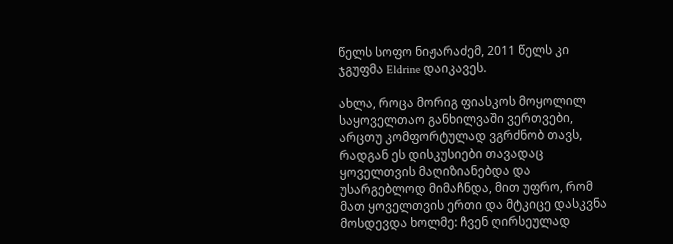წელს სოფო ნიჟარაძემ, 2011 წელს კი ჯგუფმა Eldrine დაიკავეს.

ახლა, როცა მორიგ ფიასკოს მოყოლილ საყოველთაო განხილვაში ვერთვები, არცთუ კომფორტულად ვგრძნობ თავს, რადგან ეს დისკუსიები თავადაც ყოველთვის მაღიზიანებდა და უსარგებლოდ მიმაჩნდა, მით უფრო, რომ მათ ყოველთვის ერთი და მტკიცე დასკვნა მოსდევდა ხოლმე: ჩვენ ღირსეულად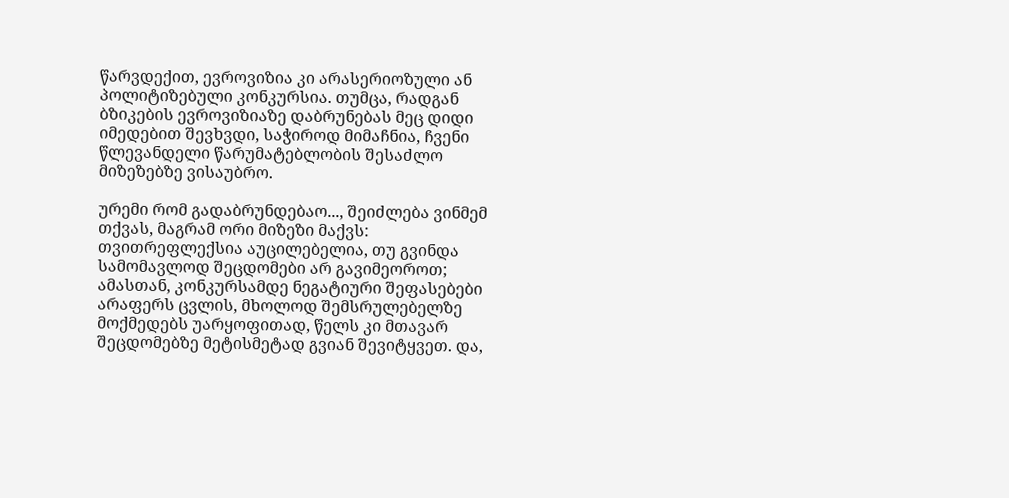წარვდექით, ევროვიზია კი არასერიოზული ან პოლიტიზებული კონკურსია. თუმცა, რადგან ბზიკების ევროვიზიაზე დაბრუნებას მეც დიდი იმედებით შევხვდი, საჭიროდ მიმაჩნია, ჩვენი წლევანდელი წარუმატებლობის შესაძლო მიზეზებზე ვისაუბრო.

ურემი რომ გადაბრუნდებაო..., შეიძლება ვინმემ თქვას, მაგრამ ორი მიზეზი მაქვს: თვითრეფლექსია აუცილებელია, თუ გვინდა სამომავლოდ შეცდომები არ გავიმეოროთ; ამასთან, კონკურსამდე ნეგატიური შეფასებები არაფერს ცვლის, მხოლოდ შემსრულებელზე მოქმედებს უარყოფითად, წელს კი მთავარ შეცდომებზე მეტისმეტად გვიან შევიტყვეთ. და,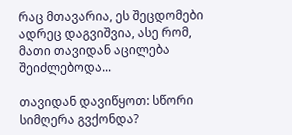რაც მთავარია, ეს შეცდომები ადრეც დაგვიშვია, ასე რომ, მათი თავიდან აცილება შეიძლებოდა...

თავიდან დავიწყოთ: სწორი სიმღერა გვქონდა?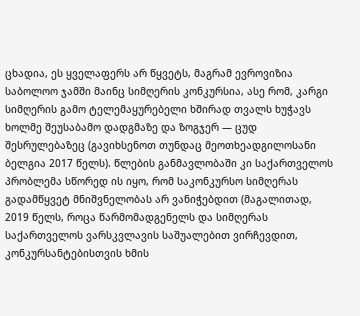ცხადია, ეს ყველაფერს არ წყვეტს, მაგრამ ევროვიზია საბოლოო ჯამში მაინც სიმღერის კონკურსია, ასე რომ, კარგი სიმღერის გამო ტელემაყურებელი ხშირად თვალს ხუჭავს ხოლმე შეუსაბამო დადგმაზე და ზოგჯერ — ცუდ შესრულებაზეც (გავიხსენოთ თუნდაც მეოთხეადგილოსანი ბელგია 2017 წელს). წლების განმავლობაში კი საქართველოს პრობლემა სწორედ ის იყო, რომ საკონკურსო სიმღერას გადამწყვეტ მნიშვნელობას არ ვანიჭებდით (მაგალითად, 2019 წელს, როცა წარმომადგენელს და სიმღერას საქართველოს ვარსკვლავის საშუალებით ვირჩევდით, კონკურსანტებისთვის ხმის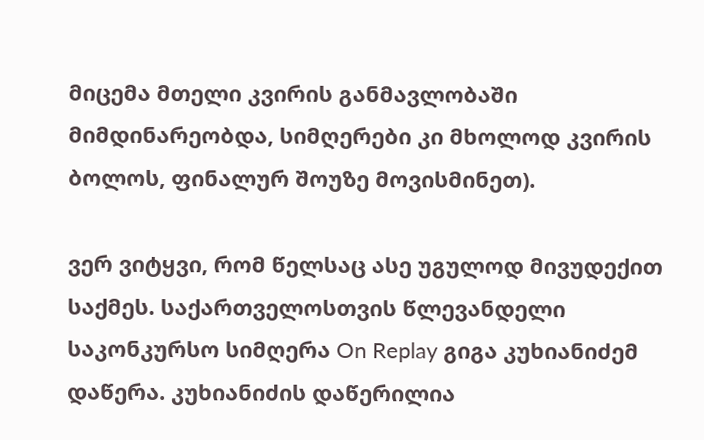მიცემა მთელი კვირის განმავლობაში მიმდინარეობდა, სიმღერები კი მხოლოდ კვირის ბოლოს, ფინალურ შოუზე მოვისმინეთ).

ვერ ვიტყვი, რომ წელსაც ასე უგულოდ მივუდექით საქმეს. საქართველოსთვის წლევანდელი საკონკურსო სიმღერა On Replay გიგა კუხიანიძემ დაწერა. კუხიანიძის დაწერილია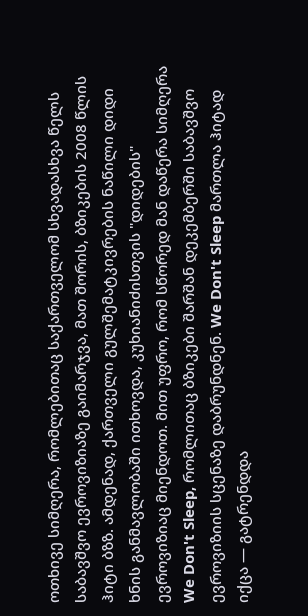ოთხივე სიმღერა, რომლებითაც საქართველომ სხვადასხვა წელს საბავშვო ევროვიზიაზე გაიმარჯვა, მათ შორის, ბზიკების 2008 წლის ჰიტი ბზზ. ამდენად, ქართველი გულშემატკივრების ნაწილი დიდი ხნის განმავლობაში ითხოვდა, კუხიანიძისთვის "დიდების" ევროვიზიაც მიენდოთ. მით უფრო, რომ სწორედ მან დაწერა სიმღერა We Don't Sleep, რომლითაც ბზიკები შარშან დეკემბერში საბავშვო ევროვიზიის სცენაზე დაბრუნდნენ. We Don't Sleep მართლა ჰიტად იქცა — გატრენდდა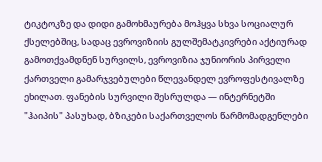ტიკტოკზე და დიდი გამოხმაურება მოჰყვა სხვა სოციალურ ქსელებშიც, სადაც ევროვიზიის გულშემატკივრები აქტიურად გამოთქვამდნენ სურვილს, ევროვიზია ჯუნიორის პირველი ქართველი გამარჯვებულები წლევანდელ ევროფესტივალზე ეხილათ. ფანების სურვილი შესრულდა — ინტერნეტში "ჰაიპის" პასუხად, ბზიკები საქართველოს წარმომადგენლები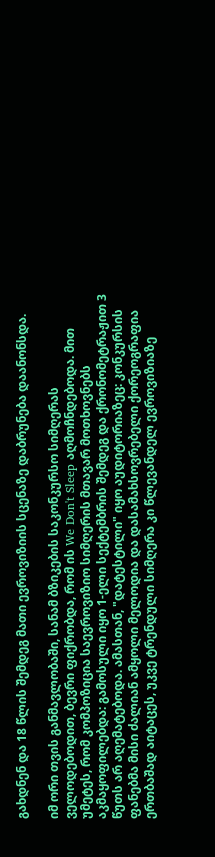გახდნენ და 18 წლის შემდეგ მათი ევროვიზიის სცენაზე დაბრუნება დაანონსდა.

იმ ორი თვის განმავლობაში, სანამ ბზიკების საკონკურსო სიმღერას ველოდებოდით, ბევრი ფიქრობდა, რომ ის We Don't Sleep აღმოჩნდებოდა. მით უმეტეს, რომ კომპოზიცია საევროვიზიო სიმღერის მთავარ მოთხოვნებს აკმაყოფილებდა: გამოსული იყო 1-ელი სექტემბრის შემდეგ და ქრონომეტრაჟით 3 წუთს არ აღემატებოდა. ამასთან, "დატესტილი" იყო აუდიტორიაზეც: კონკურსის ფანებმა მისი ძალიან ამყოლი მელოდია და დასამახსოვრებელი ქორეოგრაფია ერთბაშად აიტაცეს, უკვე ტრენდული სიმღერა კი წლევანდელ ევროვიზიაზე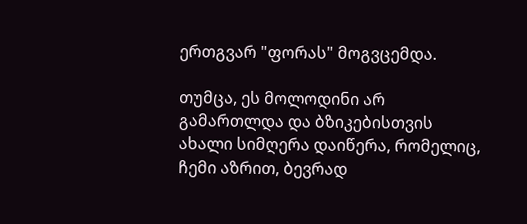ერთგვარ "ფორას" მოგვცემდა.

თუმცა, ეს მოლოდინი არ გამართლდა და ბზიკებისთვის ახალი სიმღერა დაიწერა, რომელიც, ჩემი აზრით, ბევრად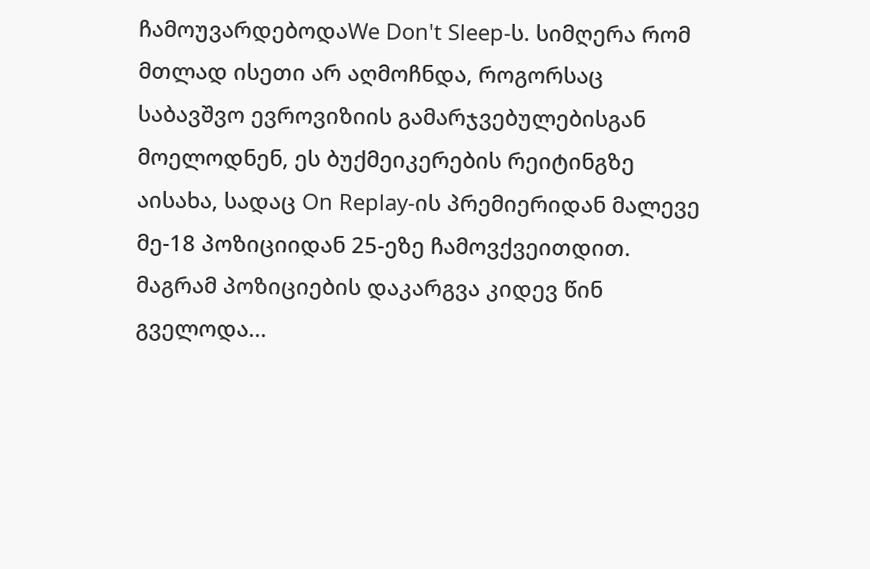ჩამოუვარდებოდაWe Don't Sleep-ს. სიმღერა რომ მთლად ისეთი არ აღმოჩნდა, როგორსაც საბავშვო ევროვიზიის გამარჯვებულებისგან მოელოდნენ, ეს ბუქმეიკერების რეიტინგზე აისახა, სადაც On Replay-ის პრემიერიდან მალევე მე-18 პოზიციიდან 25-ეზე ჩამოვქვეითდით. მაგრამ პოზიციების დაკარგვა კიდევ წინ გველოდა...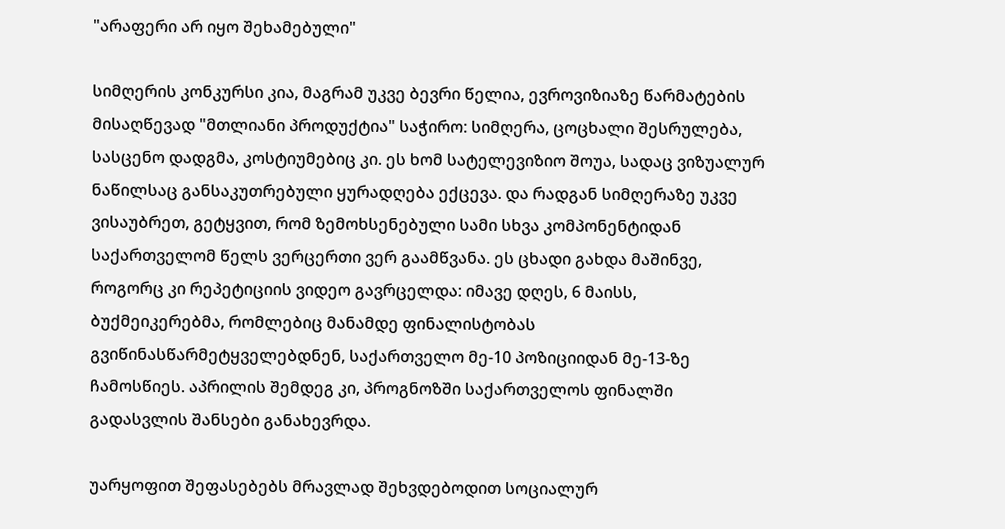"არაფერი არ იყო შეხამებული"

სიმღერის კონკურსი კია, მაგრამ უკვე ბევრი წელია, ევროვიზიაზე წარმატების მისაღწევად "მთლიანი პროდუქტია" საჭირო: სიმღერა, ცოცხალი შესრულება, სასცენო დადგმა, კოსტიუმებიც კი. ეს ხომ სატელევიზიო შოუა, სადაც ვიზუალურ ნაწილსაც განსაკუთრებული ყურადღება ექცევა. და რადგან სიმღერაზე უკვე ვისაუბრეთ, გეტყვით, რომ ზემოხსენებული სამი სხვა კომპონენტიდან საქართველომ წელს ვერცერთი ვერ გაამწვანა. ეს ცხადი გახდა მაშინვე, როგორც კი რეპეტიციის ვიდეო გავრცელდა: იმავე დღეს, 6 მაისს, ბუქმეიკერებმა, რომლებიც მანამდე ფინალისტობას გვიწინასწარმეტყველებდნენ, საქართველო მე-10 პოზიციიდან მე-13-ზე ჩამოსწიეს. აპრილის შემდეგ კი, პროგნოზში საქართველოს ფინალში გადასვლის შანსები განახევრდა.

უარყოფით შეფასებებს მრავლად შეხვდებოდით სოციალურ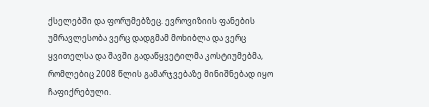ქსელებში და ფორუმებზეც. ევროვიზიის ფანების უმრავლესობა ვერც დადგმამ მოხიბლა და ვერც ყვითელსა და შავში გადაწყვეტილმა კოსტიუმებმა, რომლებიც 2008 წლის გამარჯვებაზე მინიშნებად იყო ჩაფიქრებული.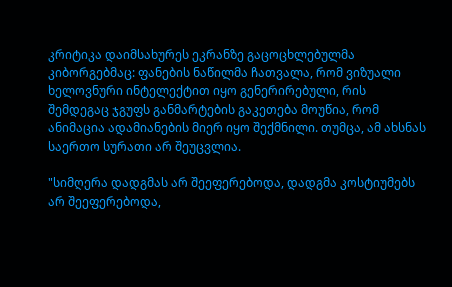კრიტიკა დაიმსახურეს ეკრანზე გაცოცხლებულმა კიბორგებმაც: ფანების ნაწილმა ჩათვალა, რომ ვიზუალი ხელოვნური ინტელექტით იყო გენერირებული, რის შემდეგაც ჯგუფს განმარტების გაკეთება მოუწია, რომ ანიმაცია ადამიანების მიერ იყო შექმნილი. თუმცა, ამ ახსნას საერთო სურათი არ შეუცვლია.

"სიმღერა დადგმას არ შეეფერებოდა, დადგმა კოსტიუმებს არ შეეფერებოდა,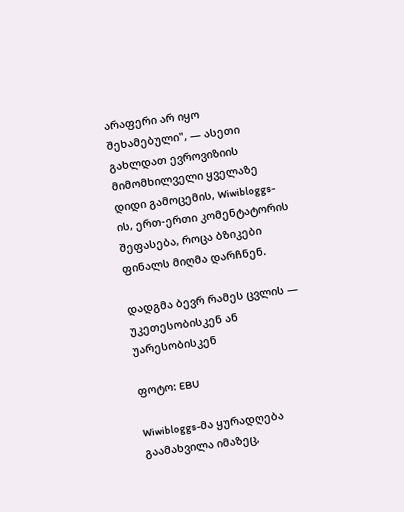არაფერი არ იყო შეხამებული", — ასეთი გახლდათ ევროვიზიის მიმომხილველი ყველაზე დიდი გამოცემის, Wiwibloggs-ის, ერთ-ერთი კომენტატორის შეფასება, როცა ბზიკები ფინალს მიღმა დარჩნენ.

დადგმა ბევრ რამეს ცვლის — უკეთესობისკენ ან უარესობისკენ

ფოტო: EBU

Wiwibloggs-მა ყურადღება გაამახვილა იმაზეც,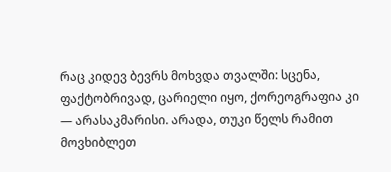რაც კიდევ ბევრს მოხვდა თვალში: სცენა, ფაქტობრივად, ცარიელი იყო, ქორეოგრაფია კი — არასაკმარისი. არადა, თუკი წელს რამით მოვხიბლეთ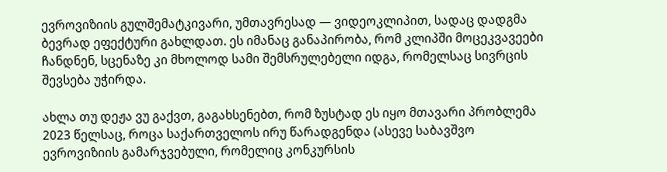ევროვიზიის გულშემატკივარი, უმთავრესად — ვიდეოკლიპით, სადაც დადგმა ბევრად ეფექტური გახლდათ. ეს იმანაც განაპირობა, რომ კლიპში მოცეკვავეები ჩანდნენ, სცენაზე კი მხოლოდ სამი შემსრულებელი იდგა, რომელსაც სივრცის შევსება უჭირდა.

ახლა თუ დეჟა ვუ გაქვთ, გაგახსენებთ, რომ ზუსტად ეს იყო მთავარი პრობლემა 2023 წელსაც, როცა საქართველოს ირუ წარადგენდა (ასევე საბავშვო ევროვიზიის გამარჯვებული, რომელიც კონკურსის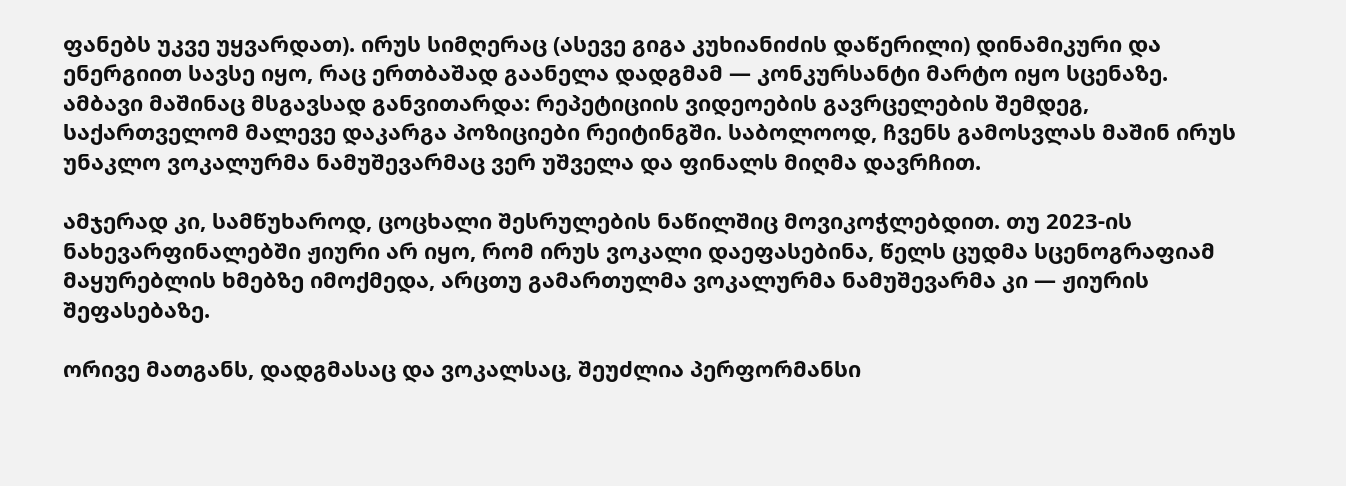ფანებს უკვე უყვარდათ). ირუს სიმღერაც (ასევე გიგა კუხიანიძის დაწერილი) დინამიკური და ენერგიით სავსე იყო, რაც ერთბაშად გაანელა დადგმამ — კონკურსანტი მარტო იყო სცენაზე. ამბავი მაშინაც მსგავსად განვითარდა: რეპეტიციის ვიდეოების გავრცელების შემდეგ, საქართველომ მალევე დაკარგა პოზიციები რეიტინგში. საბოლოოდ, ჩვენს გამოსვლას მაშინ ირუს უნაკლო ვოკალურმა ნამუშევარმაც ვერ უშველა და ფინალს მიღმა დავრჩით.

ამჯერად კი, სამწუხაროდ, ცოცხალი შესრულების ნაწილშიც მოვიკოჭლებდით. თუ 2023-ის ნახევარფინალებში ჟიური არ იყო, რომ ირუს ვოკალი დაეფასებინა, წელს ცუდმა სცენოგრაფიამ მაყურებლის ხმებზე იმოქმედა, არცთუ გამართულმა ვოკალურმა ნამუშევარმა კი — ჟიურის შეფასებაზე.

ორივე მათგანს, დადგმასაც და ვოკალსაც, შეუძლია პერფორმანსი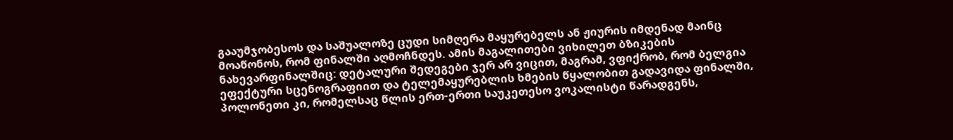გააუმჯობესოს და საშუალოზე ცუდი სიმღერა მაყურებელს ან ჟიურის იმდენად მაინც მოაწონოს, რომ ფინალში აღმოჩნდეს. ამის მაგალითები ვიხილეთ ბზიკების ნახევარფინალშიც: დეტალური შედეგები ჯერ არ ვიცით, მაგრამ, ვფიქრობ, რომ ბელგია ეფექტური სცენოგრაფიით და ტელემაყურებლის ხმების წყალობით გადავიდა ფინალში, პოლონეთი კი, რომელსაც წლის ერთ-ერთი საუკეთესო ვოკალისტი წარადგენს,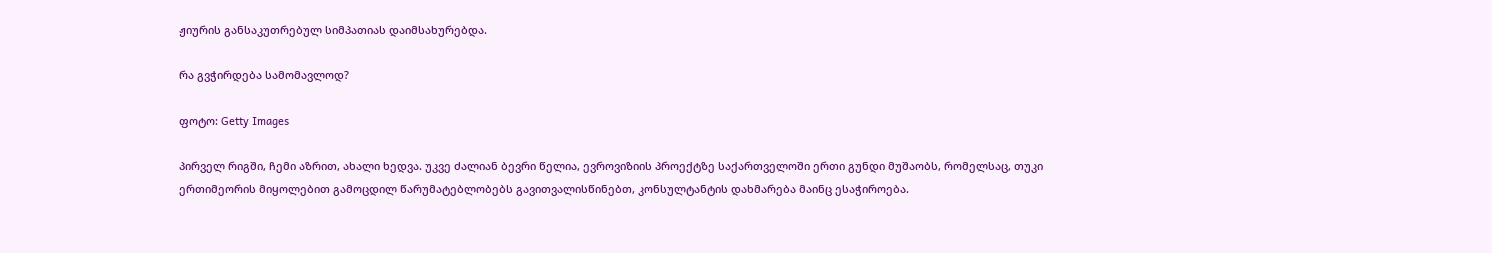ჟიურის განსაკუთრებულ სიმპათიას დაიმსახურებდა.

რა გვჭირდება სამომავლოდ?

ფოტო: Getty Images

პირველ რიგში, ჩემი აზრით, ახალი ხედვა. უკვე ძალიან ბევრი წელია, ევროვიზიის პროექტზე საქართველოში ერთი გუნდი მუშაობს, რომელსაც, თუკი ერთიმეორის მიყოლებით გამოცდილ წარუმატებლობებს გავითვალისწინებთ, კონსულტანტის დახმარება მაინც ესაჭიროება.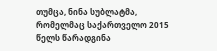თუმცა, ნინა სუბლატმა, რომელმაც საქართველო 2015 წელს წარადგინა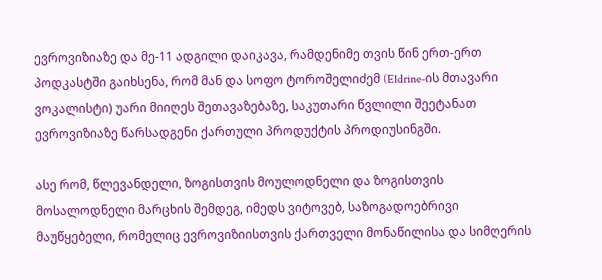ევროვიზიაზე და მე-11 ადგილი დაიკავა, რამდენიმე თვის წინ ერთ-ერთ პოდკასტში გაიხსენა, რომ მან და სოფო ტოროშელიძემ (Eldrine-ის მთავარი ვოკალისტი) უარი მიიღეს შეთავაზებაზე, საკუთარი წვლილი შეეტანათ ევროვიზიაზე წარსადგენი ქართული პროდუქტის პროდიუსინგში.

ასე რომ, წლევანდელი, ზოგისთვის მოულოდნელი და ზოგისთვის მოსალოდნელი მარცხის შემდეგ, იმედს ვიტოვებ, საზოგადოებრივი მაუწყებელი, რომელიც ევროვიზიისთვის ქართველი მონაწილისა და სიმღერის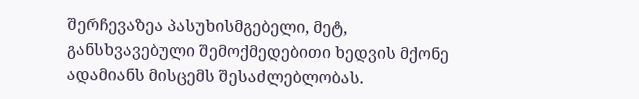შერჩევაზეა პასუხისმგებელი, მეტ, განსხვავებული შემოქმედებითი ხედვის მქონე ადამიანს მისცემს შესაძლებლობას.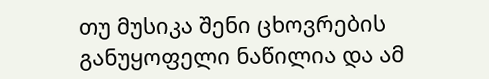თუ მუსიკა შენი ცხოვრების განუყოფელი ნაწილია და ამ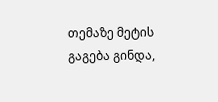თემაზე მეტის გაგება გინდა,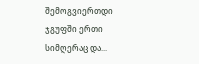შემოგვიერთდი ჯგუფში ერთი სიმღერაც და...